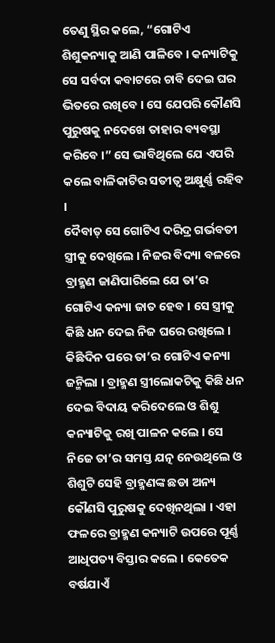ତେଣୁ ସ୍ଥିର କଲେ, “ଗୋଟିଏ ଶିଶୁକନ୍ୟାକୁ ଆଣି ପାଳିବେ । କନ୍ୟାଟିକୁ ସେ ସର୍ବଦା କବାଟରେ ଚାବି ଦେଇ ଘର ଭିତରେ ରଖିବେ । ସେ ଯେପରି କୌଣସି ପୁରୁଷକୁ ନଦେଖେ ତାହାର ବ୍ୟବସ୍ଥା କରିବେ ।” ସେ ଭାବିଥିଲେ ଯେ ଏପରି କଲେ ବାଳିକାଟିର ସତୀତ୍ୱ ଅକ୍ଷୁର୍ଣ୍ଣ ରହିବ ।
ଦୈବାତ୍ ସେ ଗୋଟିଏ ଦରିଦ୍ର ଗର୍ଭବତୀ ସ୍ତ୍ରୀକୁ ଦେଖିଲେ । ନିଜର ବିଦ୍ୟା ବଳରେ ବ୍ରାହ୍ମଣ ଜାଣିପାରିଲେ ଯେ ତା’ର ଗୋଟିଏ କନ୍ୟା ଜାତ ହେବ । ସେ ସ୍ତ୍ରୀକୁ କିଛି ଧନ ଦେଇ ନିଜ ଘରେ ରଖିଲେ । କିଛିଦିନ ପରେ ତା’ର ଗୋଟିଏ କନ୍ୟା ଜନ୍ମିଲା । ବ୍ରାହ୍ମଣ ସ୍ତ୍ରୀଲୋକଟିକୁ କିଛି ଧନ ଦେଇ ବିଦାୟ କରିଦେଲେ ଓ ଶିଶୁ କନ୍ୟାଟିକୁ ରଖି ପାଳନ କଲେ । ସେ ନିଜେ ତା’ର ସମସ୍ତ ଯତ୍ନ ନେଉଥିଲେ ଓ ଶିଶୁଟି ସେହି ବ୍ରାହ୍ମଣଙ୍କ ଛଡା ଅନ୍ୟ କୌଣସି ପୁରୁଷକୁ ଦେଖିନଥିଲା । ଏହା ଫଳରେ ବ୍ରାହ୍ମଣ କନ୍ୟାଟି ଉପରେ ପୂର୍ଣ୍ଣ ଆଧିପତ୍ୟ ବିସ୍ତାର କଲେ । କେତେକ ବର୍ଷଯାଏଁ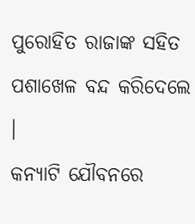ପୁରୋହିତ ରାଜାଙ୍କ ସହିତ ପଶାଖେଳ ବନ୍ଦ କରିଦେଲେ ।
କନ୍ୟାଟି ଯୌବନରେ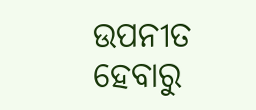ଉପନୀତ ହେବାରୁ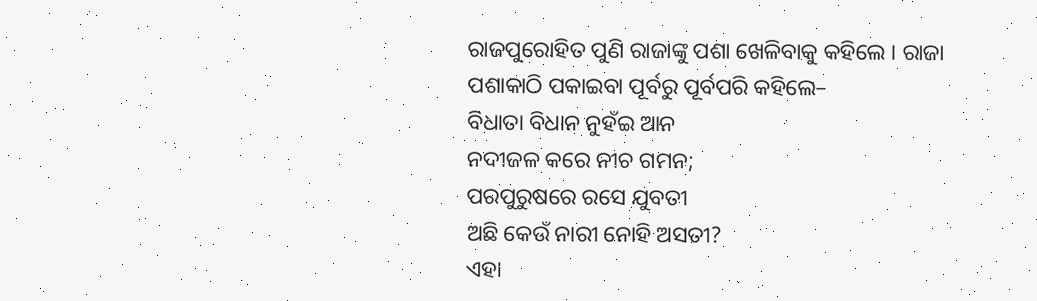ରାଜପୁରୋହିତ ପୁଣି ରାଜାଙ୍କୁ ପଶା ଖେଳିବାକୁ କହିଲେ । ରାଜା ପଶାକାଠି ପକାଇବା ପୂର୍ବରୁ ପୂର୍ବପରି କହିଲେ–
ବିଧାତା ବିଧାନ ନୁହଁଇ ଆନ
ନଦୀଜଳ କରେ ନୀଚ ଗମନ;
ପରପୁରୁଷରେ ରସେ ଯୁବତୀ
ଅଛି କେଉଁ ନାରୀ ନୋହି ଅସତୀ?
ଏହା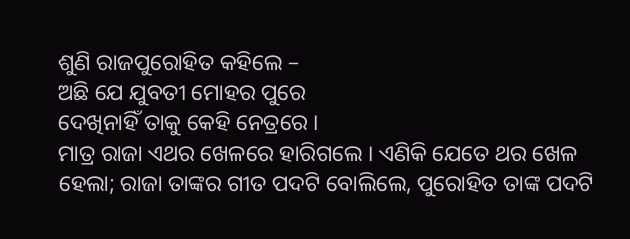ଶୁଣି ରାଜପୁରୋହିତ କହିଲେ –
ଅଛି ଯେ ଯୁବତୀ ମୋହର ପୁରେ
ଦେଖିନାହିଁ ତାକୁ କେହି ନେତ୍ରରେ ।
ମାତ୍ର ରାଜା ଏଥର ଖେଳରେ ହାରିଗଲେ । ଏଣିକି ଯେତେ ଥର ଖେଳ ହେଲା; ରାଜା ତାଙ୍କର ଗୀତ ପଦଟି ବୋଲିଲେ, ପୁରୋହିତ ତାଙ୍କ ପଦଟି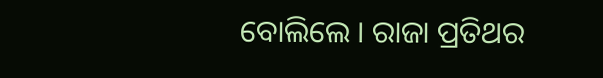ବୋଲିଲେ । ରାଜା ପ୍ରତିଥର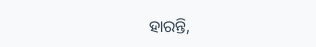ହାରନ୍ତି,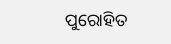ପୁରୋହିତ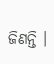ଜିଣନ୍ତି ।